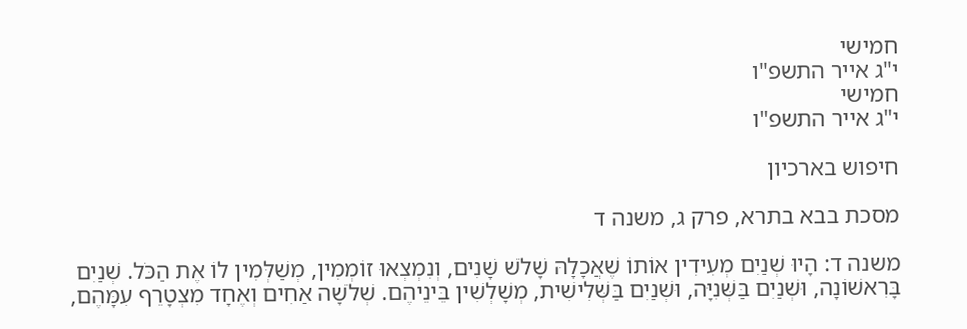חמישי
י"ג אייר התשפ"ו
חמישי
י"ג אייר התשפ"ו

חיפוש בארכיון

מסכת בבא בתרא, פרק ג, משנה ד

משנה ד: הָיוּ שְׁנַיִם מְעִידִין אוֹתוֹ שֶׁאֲכָלָהּ שָׁלֹשׁ שָׁנִים, וְנִמְצְאוּ זוֹמְמִין, מְשַׁלְּמִין לוֹ אֶת הַכֹּל. שְׁנַיִם בָּרִאשׁוֹנָה, וּשְׁנַיִם בַּשְּׁנִיָּה, וּשְׁנַיִם בַּשְּׁלִישִׁית, מְשָׁלְשִׁין בֵּינֵיהֶם. שְׁלֹשָׁה אַחִים וְאֶחָד מִצְטָרֵף עִמָּהֶם,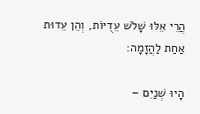הֲרֵי אֵלּוּ שָׁלֹשׁ עֵדֻיּוֹת, וְהֵן עֵדוּת אַחַת לַהֲזָמָה:

הָיוּ שְׁנַיִם –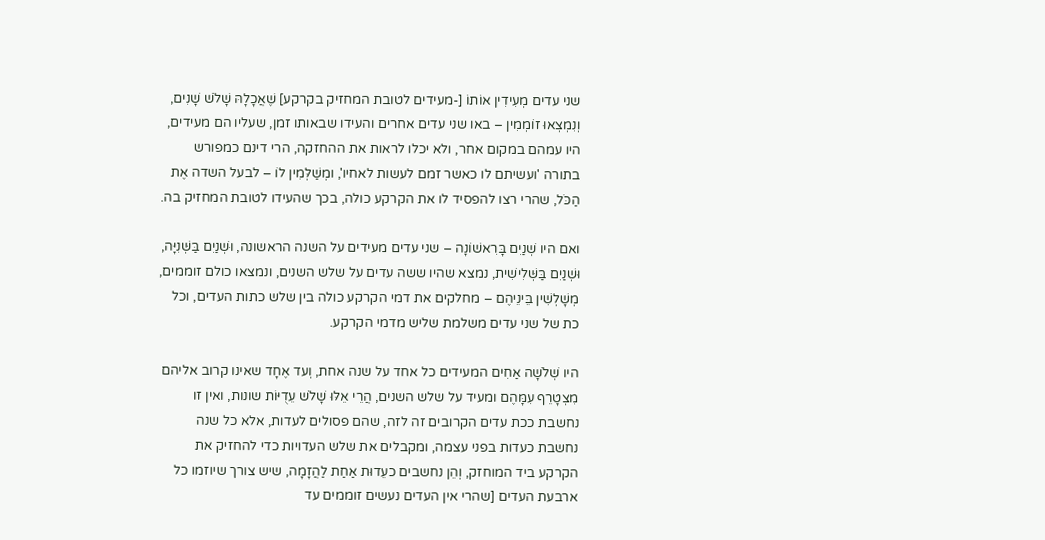שני עדים מְעִידִין אוֹתוֹ [-מעידים לטובת המחזיק בקרקע] שֶׁאֲכָלָהּ שָׁלֹשׁ שָׁנִים, וְנִמְצְאוּ זוֹמְמִין – באו שני עדים אחרים והעידו שבאותו זמן, שעליו הם מעידים, היו עמהם במקום אחר, ולא יכלו לראות את ההחזקה, הרי דינם כמפורש בתורה 'ועשיתם לו כאשר זמם לעשות לאחיו', ומְשַׁלְּמִין לוֹ – לבעל השדה אֶת הַכֹּל, שהרי רצו להפסיד לו את הקרקע כולה, בכך שהעידו לטובת המחזיק בה.

ואם היו שְׁנַיִם בָּרִאשׁוֹנָה – שני עדים מעידים על השנה הראשונה, וּשְׁנַיִם בַּשְּׁנִיָּה, וּשְׁנַיִם בַּשְּׁלִישִׁית, נמצא שהיו ששה עדים על שלש השנים, ונמצאו כולם זוממים, מְשָׁלְשִׁין בֵּינֵיהֶם – מחלקים את דמי הקרקע כולה בין שלש כתות העדים, וכל כת של שני עדים משלמת שליש מדמי הקרקע.

היו שְׁלֹשָׁה אַחִים המעידים כל אחד על שנה אחת, וְעד אֶחָד שאינו קרוב אליהם מִצְטָרֵף עִמָּהֶם ומעיד על שלש השנים, הֲרֵי אֵלּוּ שָׁלֹשׁ עֵדֻיּוֹת שונות, ואין זו נחשבת ככת עדים הקרובים זה לזה, שהם פסולים לעדות, אלא כל שנה נחשבת כעדות בפני עצמה, ומקבלים את שלש העדויות כדי להחזיק את הקרקע ביד המוחזק, וְהֵן נחשבים כעֵדוּת אַחַת לַהֲזָמָה, שיש צורך שיוזמו כל ארבעת העדים [שהרי אין העדים נעשים זוממים עד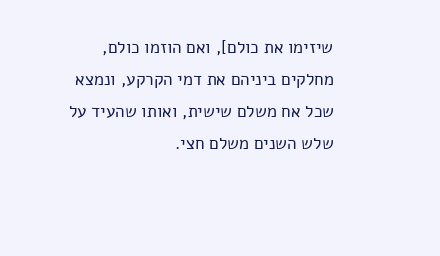שיזימו את כולם], ואם הוזמו כולם, מחלקים ביניהם את דמי הקרקע, ונמצא שכל אח משלם שישית, ואותו שהעיד על שלש השנים משלם חצי.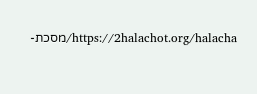https://2halachot.org/halacha/מסכת-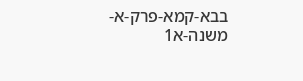בבא-קמא-פרק-א-משנה-א1